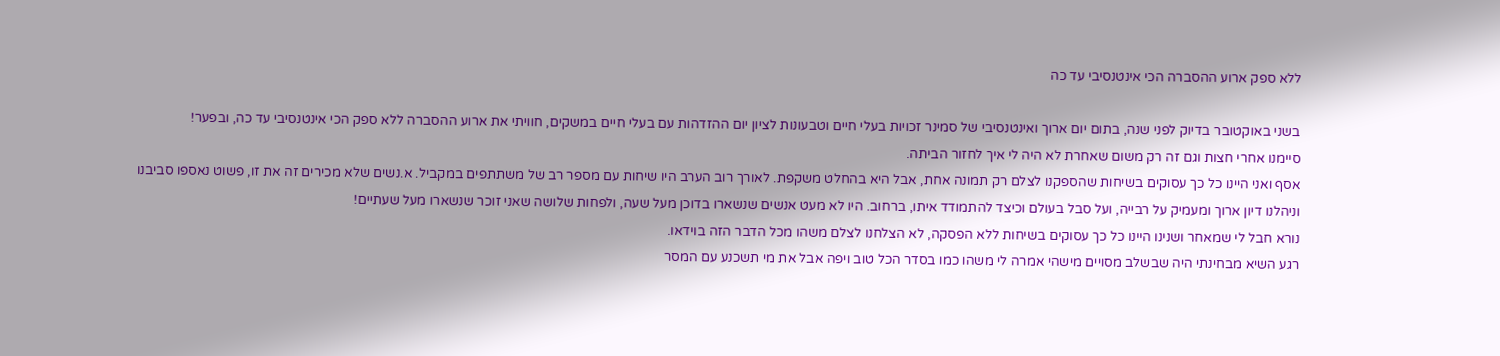ללא ספק ארוע ההסברה הכי אינטנסיבי עד כה

בשני באוקטובר בדיוק לפני שנה, בתום יום ארוך ואינטנסיבי של סמינר זכויות בעלי חיים וטבעונות לציון יום ההזדהות עם בעלי חיים במשקים, חוויתי את ארוע ההסברה ללא ספק הכי אינטנסיבי עד כה, ובפער!
סיימנו אחרי חצות וגם זה רק משום שאחרת לא היה לי איך לחזור הביתה.
אסף ואני היינו כל כך עסוקים בשיחות שהספקנו לצלם רק תמונה אחת, אבל היא בהחלט משקפת. לאורך רוב הערב היו שיחות עם מספר רב של משתתפים במקביל. א.נשים שלא מכירים זה את זו, פשוט נאספו סביבנו וניהלנו דיון ארוך ומעמיק על רבייה, ועל סבל בעולם וכיצד להתמודד איתו, ברחוב. היו לא מעט אנשים שנשארו בדוכן מעל שעה, ולפחות שלושה שאני זוכר שנשארו מעל שעתיים!
נורא חבל לי שמאחר ושנינו היינו כל כך עסוקים בשיחות ללא הפסקה, לא הצלחנו לצלם משהו מכל הדבר הזה בוידאו.
רגע השיא מבחינתי היה שבשלב מסויים מישהי אמרה לי משהו כמו בסדר הכל טוב ויפה אבל את מי תשכנע עם המסר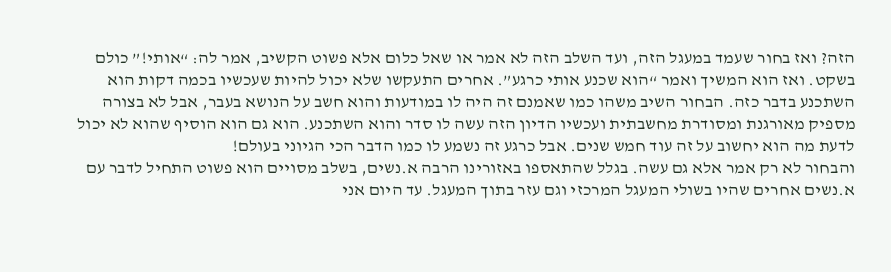הזה? ואז בחור שעמד במעגל הזה, ועד השלב הזה לא אמר או שאל כלום אלא פשוט הקשיב, אמר לה: “אותי!” כולם בשקט. ואז הוא המשיך ואמר “הוא שכנע אותי כרגע”. אחרים התעקשו שלא יכול להיות שעכשיו בכמה דקות הוא השתכנע בדבר כזה. הבחור השיב משהו כמו שאמנם זה היה לו במודעות והוא חשב על הנושא בעבר, אבל לא בצורה מספיק מאורגנת ומסודרת מחשבתית ועכשיו הדיון הזה עשה לו סדר והוא השתכנע. הוא גם הוא הוסיף שהוא לא יכול לדעת מה הוא יחשוב על זה עוד חמש שנים. אבל כרגע זה נשמע לו כמו הדבר הכי הגיוני בעולם!
והבחור לא רק אמר אלא גם עשה. בגלל שהתאספו באזורינו הרבה א.נשים, בשלב מסויים הוא פשוט התחיל לדבר עם א.נשים אחרים שהיו בשולי המעגל המרכזי וגם עזר בתוך המעגל. עד היום אני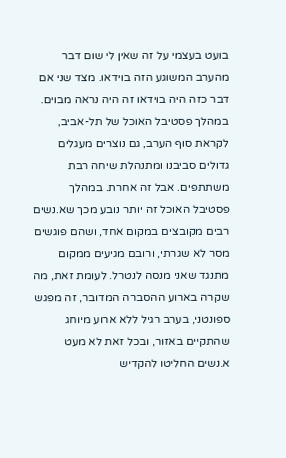בועט בעצמי על זה שאין לי שום דבר מהערב המשוגע הזה בוידאו. מצד שני אם דבר כזה היה בוידאו זה היה נראה מבוים.
במהלך פסטיבל האוכל של תל-אביב, לקראת סוף הערב, גם נוצרים מעגלים גדולים סביבנו ומתנהלת שיחה רבת משתתפים. אבל זה אחרת. במהלך פסטיבל האוכל זה יותר נובע מכך שא.נשים רבים מקובצים במקום אחד, ושהם פוגשים מסר לא שגרתי, ורובם מגיעים ממקום מתנגד שאני מנסה לנטרל. לעומת זאת, מה שקרה בארוע ההסברה המדובר, זה מפגש ספונטני, בערב רגיל ללא ארוע מיוחג שהתקיים באזור, ובכל זאת לא מעט א.נשים החליטו להקדיש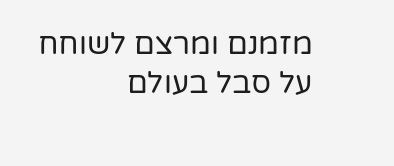מזמנם ומרצם לשוחח על סבל בעולם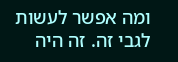ומה אפשר לעשות לגבי זה. זה היה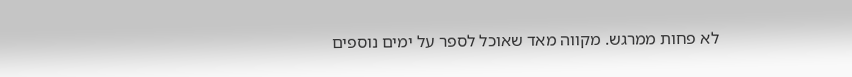לא פחות ממרגש. מקווה מאד שאוכל לספר על ימים נוספים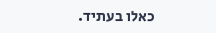כאלו בעתיד.